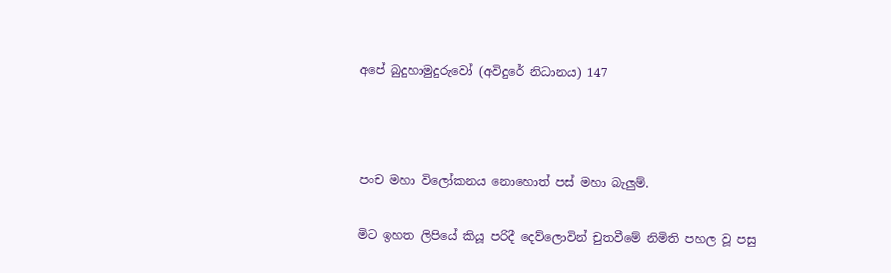අපේ බුදුහාමුදුරුවෝ (අවිදුරේ නිධානය) 147



පංච මහා විලෝකනය නොහොත් පස් මහා බැලුම්.

මිට ඉහත ලිපියේ කියූ පරිදී දෙව්ලොවින් චුතවීමේ නිමිති පහල වූ පසු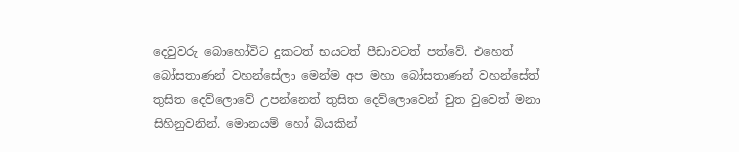දෙවුවරු බොහෝවිට දුකටත් භයටත් පීඩාවටත් පත්වේ. එහෙත් බෝසතාණන් වහන්සේලා මෙන්ම අප මහා බෝසතාණන් වහන්සේත් තුසිත දෙව්ලොවේ උපන්නෙත් තුසිත දෙව්ලොවෙන් චුත වුවෙත් මනා සිහිනුවනින්. මොනයම් හෝ බියකින්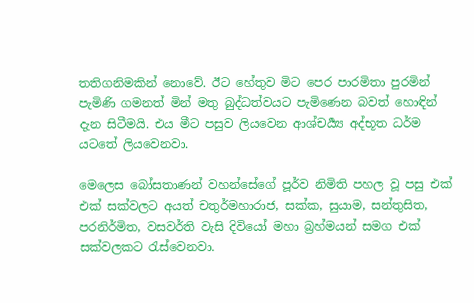තතිගනිමකින් නොවේ. ඊට හේතුව මිට පෙර පාරමිතා පුරමින් පැමිණි ගමනත් මින් මතු බුද්ධත්වයට පැමිණෙන බවත් හොඳින් දැන සිටීමයි. එය මීට පසුව ලියවෙන ආශ්චර්‍ය්‍ය අද්භූත ධර්ම යටතේ ලියවෙනවා.

මෙලෙස බෝසතාණන් වහන්සේගේ පූර්ව නිමිති පහල වූ පසු එක් එක් සක්වලට අයත් චතුර්මහාරාජ, සක්ක, සුයාම, සන්තුසිත, පරනිර්මිත, වසවර්ති වැසි දිවියෝ මහා බ්‍රහ්මයන් සමග එක් සක්වලකට රැස්වෙනවා.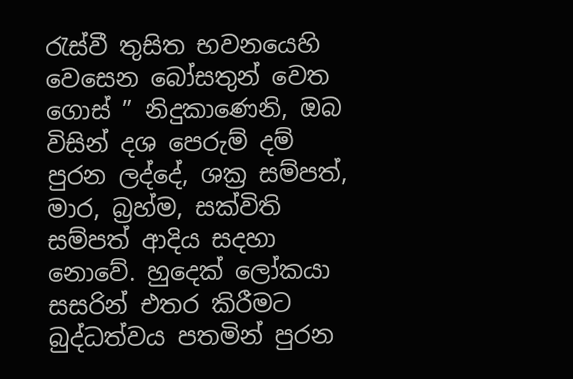රැස්වී තුසිත භවනයෙහි වෙසෙන බෝසතුන් වෙත ගොස් ” නිදුකාණෙනි, ඔබ විසින් දශ පෙරුම් දම් පුරන ලද්දේ, ශක්‍ර සම්පත්, මාර, බ්‍රහ්ම, සක්විති සම්පත් ආදිය සදහා නොවේ. හුදෙක් ලෝකයා සසරින් එතර කිරීමට බුද්ධත්වය පතමින් පුරන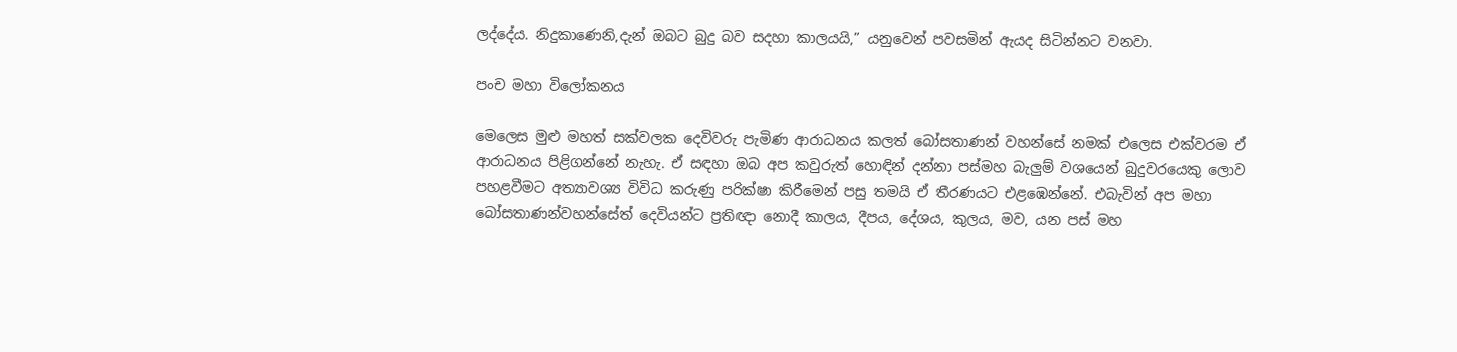ලද්දේය. නිදුකාණෙනි,දැන් ඔබට බුදු බව සදහා කාලයයි,” යනුවෙන් පවසමින් ඇයද සිටින්නට වනවා.

පංච මහා විලෝකනය

මෙලෙස මුළු මහත් සක්වලක දෙවිවරු පැමිණ ආරාධනය කලත් බෝසතාණන් වහන්සේ නමක් එලෙස එක්වරම ඒ ආරාධනය පිළිගන්නේ නැහැ. ඒ සඳහා ඔබ අප කවුරුත් හොඳින් දන්නා පස්මහ බැලුම් වශයෙන් බුදුවරයෙකු ලොව පහළවීමට අත්‍යාවශ්‍ය විවිධ කරුණු පරික්ෂා කිරීමෙන් පසු තමයි ඒ තීරණයට එළඹෙන්නේ. එබැවින් අප මහා බෝසතාණන්වහන්සේත් දෙවියන්ට ප්‍රතිඥා නොදී කාලය, දීපය, දේශය, කුලය, මව, යන පස් මහ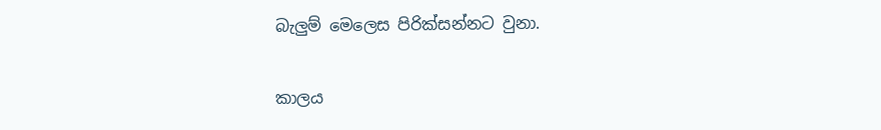බැලුම් මෙලෙස පිරික්සන්නට වුනා.

කාලය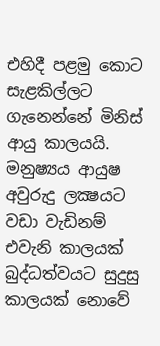එහිදී පළමු කොට සැළකිල්ලට ගැනෙන්නේ මිනිස් ආයු කාලයයි. මනුෂ්‍යය ආයුෂ අවුරුදු ලක්‍ෂයට වඩා වැඩිනම් එවැනි කාලයක් බුද්ධත්වයට සුදුසු කාලයක් නොවේ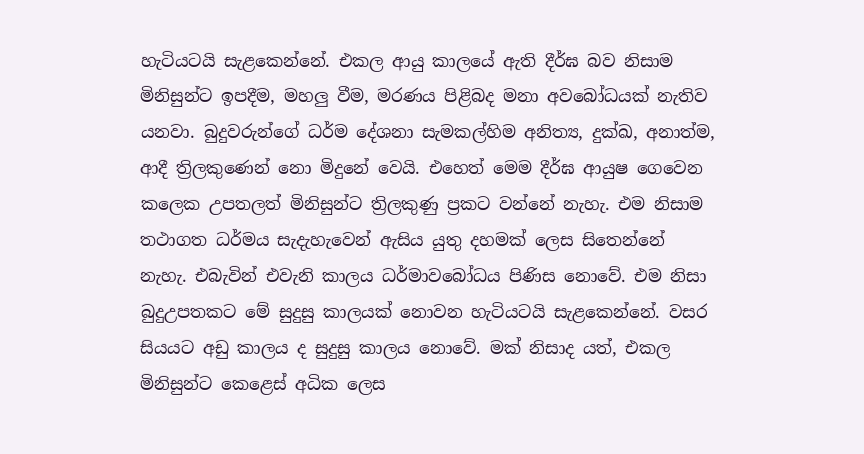හැටියටයි සැළකෙන්නේ. එකල ආයු කාලයේ ඇති දීර්ඝ බව නිසාම මිනිසුන්ට ඉපදීම, මහලු වීම, මරණය පිළිබද මනා අවබෝධයක් නැතිව යනවා. බුදුවරුන්ගේ ධර්ම දේශනා සැමකල්හිම අනිත්‍ය, දුක්ඛ, අනාත්ම, ආදී ත්‍රිලකුණෙන් නො මිදුනේ වෙයි. එහෙත් මෙම දීර්ඝ ආයුෂ ගෙවෙන කලෙක උපතලත් මිනිසුන්ට ත්‍රිලකුණු ප්‍රකට වන්නේ නැහැ. එම නිසාම තථාගත ධර්මය සැදැහැවෙන් ඇසිය යුතු දහමක් ලෙස සිතෙන්නේ නැහැ. එබැවින් එවැනි කාලය ධර්මාවබෝධය පිණිස නොවේ. එම නිසා බුදුඋපතකට මේ සුදුසු කාලයක් නොවන හැටියටයි සැළකෙන්නේ. වසර සියයට අඩු කාලය ද සුදුසු කාලය නොවේ. මක් නිසාද යත්, එකල මිනිසුන්ට කෙළෙස් අධික ලෙස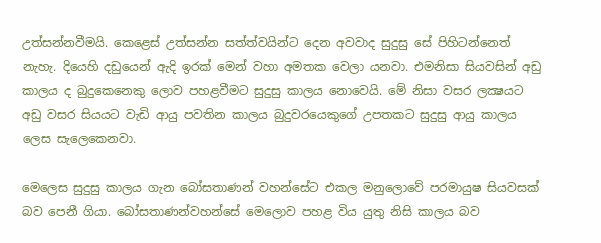උත්සන්නවීමයි. කෙළෙස් උත්සන්න සත්ත්වයින්ට දෙන අවවාද සුදුසු සේ පිහිටන්නෙත් නැහැ. දියෙහි දඩුයෙන් ඇදි ඉරක් මෙන් වහා අමතක වෙලා යනවා. එමනිසා සියවසින් අඩු කාලය ද බුදුකෙනෙකු ලොව පහළවීමට සුදුසු කාලය නොවෙයි. මේ නිසා වසර ලක්‍ෂයට අඩු වසර සියයට වැඩි ආයු පවතින කාලය බුදුවරයෙකුගේ උපතකට සුදුසු ආයු කාලය ලෙස සැලෙකෙනවා.

මෙලෙස සුදුසු කාලය ගැන බෝසතාණන් වහන්සේට එකල මනුලොවේ පරමායුෂ සියවසක් බව පෙනී ගියා. බෝසතාණන්වහන්සේ මෙලොව පහළ විය යුතු නිසි කාලය බව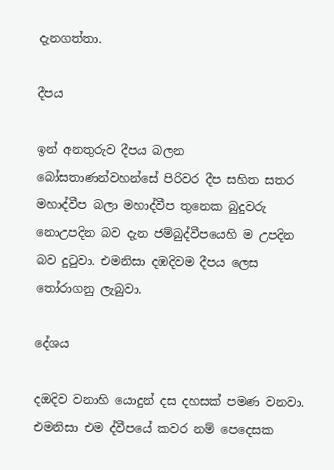දැනගත්තා.

දීපය

ඉන් අනතුරුව දීපය බලන බෝසතාණන්වහන්සේ පිරිවර දීප සහිත සතර මහාද්වීප බලා මහාද්වීප තුනෙක බුදුවරු නොඋපදින බව දැන ජම්බුද්වීපයෙහි ම උපදින බව දුටුවා. එමනිසා දඹදිවම දීපය ලෙස තෝරාගනු ලැබුවා.

දේශය

දඔදිව වනාහි යොදුන් දස දහසක් පමණ වනවා. එමනිසා එම ද්වීපයේ කවර නම් පෙදෙසක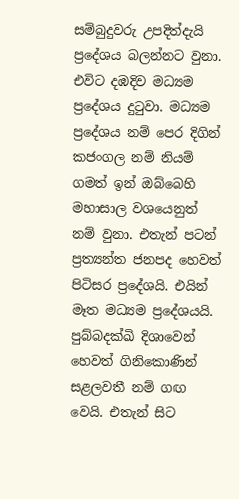සම්බුදුවරු උපදිත්දැයි ප්‍රදේශය බලන්නට වුනා. එවිට දඹදිව මධ්‍යම ප්‍රදේශය දුටුවා. මධ්‍යම ප්‍රදේශය නම් පෙර දිගින් කජංගල නම් නියම් ගමත් ඉන් ඔබ්බෙහි මහාසාල වශයෙනුත් නම් වුනා. එතැන් පටන් ප්‍රත්‍යන්ත ජනපද හෙවත් පිටිසර ප්‍රදේශයි. එයින් මෑත මධ්‍යම ප්‍රදේශයයි. පුබ්බදක්ඛි දිශාවෙන් හෙවත් ගිනිකොණින් සළලවතී නම් ගඟ වෙයි. එතැන් සිට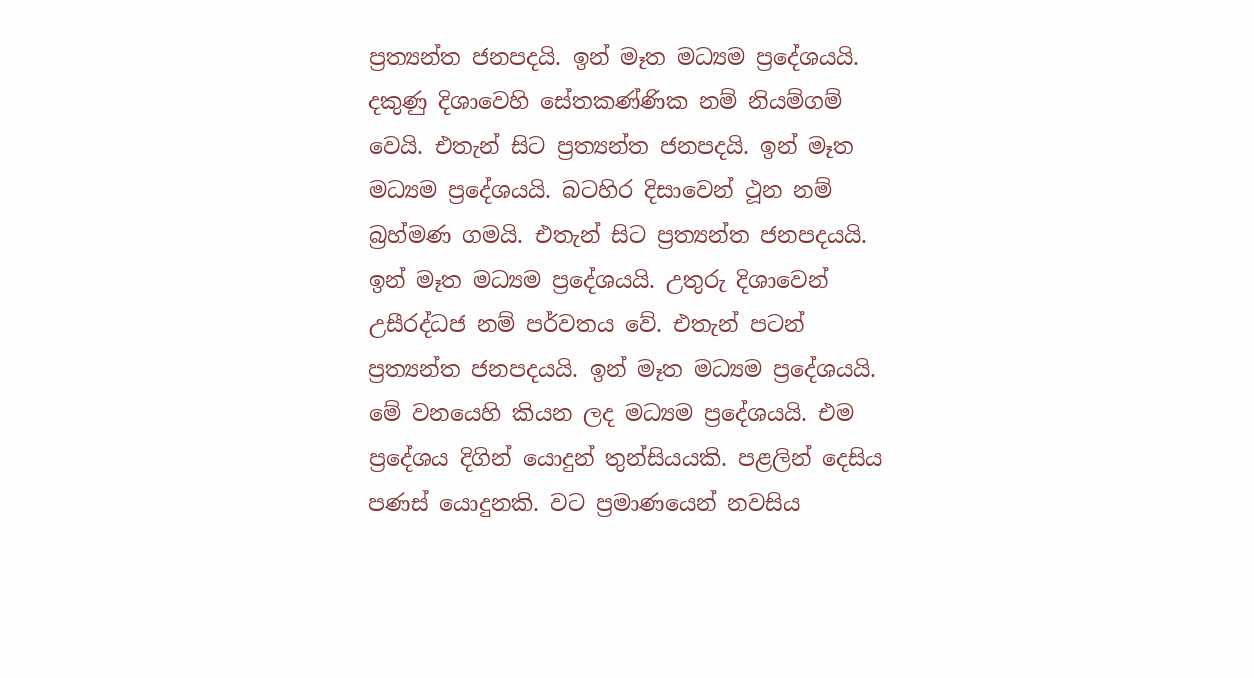ප්‍රත්‍යන්ත ජනපදයි. ඉන් මෑත මධ්‍යම ප්‍රදේශයයි. දකුණු දිශාවෙහි සේතකණ්ණික නම් නියම්ගම් වෙයි. එතැන් සිට ප්‍රත්‍යන්ත ජනපදයි. ඉන් මෑත මධ්‍යම ප්‍රදේශයයි. බටහිර දිසාවෙන් ථූන නම් බ්‍රහ්මණ ගමයි. එතැන් සිට ප්‍රත්‍යන්ත ජනපදයයි. ඉන් මෑත මධ්‍යම ප්‍රදේශයයි. උතුරු දිශාවෙන් උසීරද්ධජ නම් පර්වතය වේ. එතැන් පටන් ප්‍රත්‍යන්ත ජනපදයයි. ඉන් මෑත මධ්‍යම ප්‍රදේශයයි. මේ වනයෙහි කියන ලද මධ්‍යම ප්‍රදේශයයි. එම ප්‍රදේශය දිගින් යොදුන් තුන්සියයකි. පළලින් දෙසිය පණස් යොදුනකි. වට ප්‍රමාණයෙන් නවසිය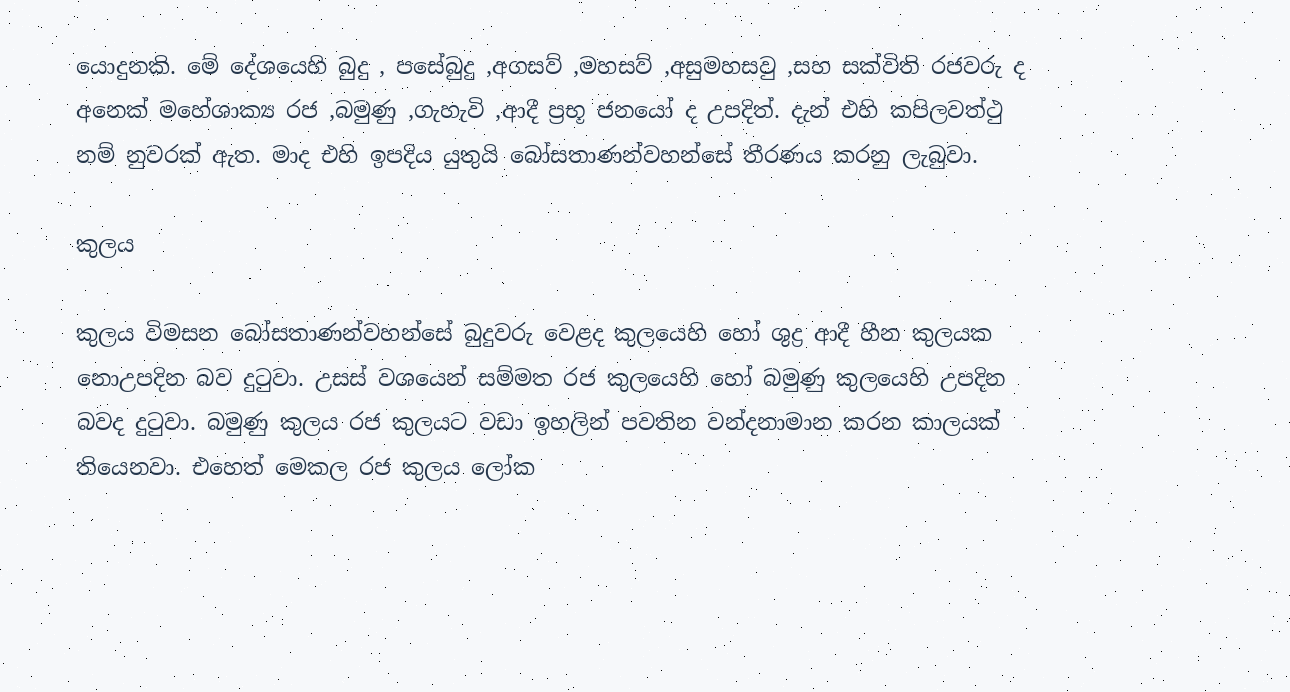යොදුනකි. මේ දේශයෙහි බුදු , පසේබුදු ,අගසව් ,මහසව් ,අසුමහසවු ,සහ සක්විති රජවරු ද අනෙක් මහේශාක්‍ය රජ ,බමුණු ,ගැහැවි ,ආදී ප්‍රභූ ජනයෝ ද උපදිත්. දැන් එහි කපිලවත්ථු නම් නුවරක් ඇත. මාද එහි ඉපදිය යුතුයි බෝසතාණන්වහන්සේ තීරණය කරනු ලැබුවා.

කුලය

කුලය විමසන බෝසතාණන්වහන්සේ බුදුවරු වෙළද කුලයෙහි හෝ ශුද්‍ර ආදී හීන කුලයක නොඋපදින බව දුටුවා. උසස් වශයෙන් සම්මත රජ කුලයෙහි හෝ බමුණු කුලයෙහි උපදින බවද දුටුවා. බමුණු කුලය රජ කුලයට වඩා ඉහලින් පවතින වන්දනාමාන කරන කාලයක් තියෙනවා. එහෙත් මෙකල රජ කුලය ලෝක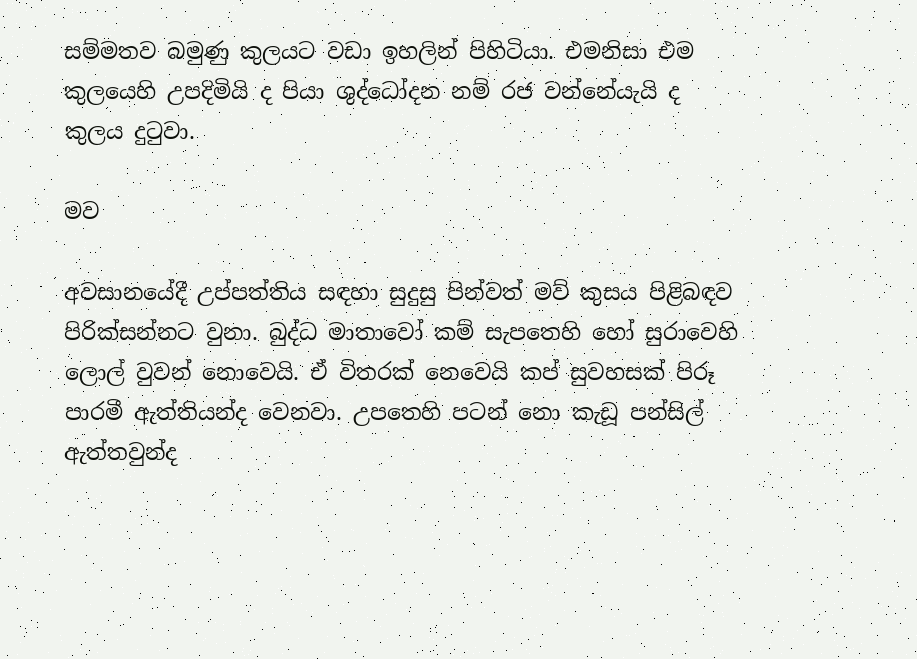සම්මතව බමුණු කුලයට වඩා ඉහලින් පිහිටියා. එමනිසා එම කුලයෙහි උපදිමියි ද පියා ශුද්ධෝදන නම් රජ වන්නේයැයි ද කුලය දුටුවා.

මව

අවසානයේදී උප්පත්තිය සඳහා සුදුසු පින්වත් මව් කුසය පිළිබඳව පිරික්සන්නට වුනා. බුද්ධ මාතාවෝ කම් සැපතෙහි හෝ සුරාවෙහි ලොල් වුවන් නොවෙයි. ඒ විතරක් නෙවෙයි කප් සුවහසක් පිරූ පාරමී ඇත්තියන්ද වෙනවා. උපතෙහි පටන් නො කැඩූ පන්සිල් ඇත්තවුන්ද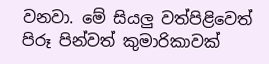වනවා. මේ සියලු වත්පිළිවෙත් පිරූ පින්වත් කුමාරිකාවක්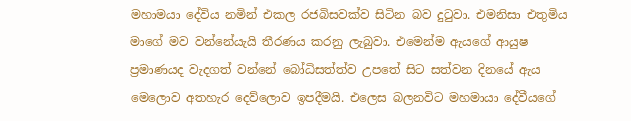මහාමයා දේවිය නමින් එකල රජබිසවක්ව සිටින බව දුටුවා. එමනිසා එතුමිය මාගේ මව වන්නේයැයි තීරණය කරනු ලැබුවා. එමෙන්ම ඇයගේ ආයුෂ ප්‍රමාණයද වැදගත් වන්නේ බෝධිසත්ත්ව උපතේ සිට සත්වන දිනයේ ඇය මෙලොව අතහැර දෙව්ලොව ඉපදීමයි. එලෙස බලනවිට මහමායා දේවීයගේ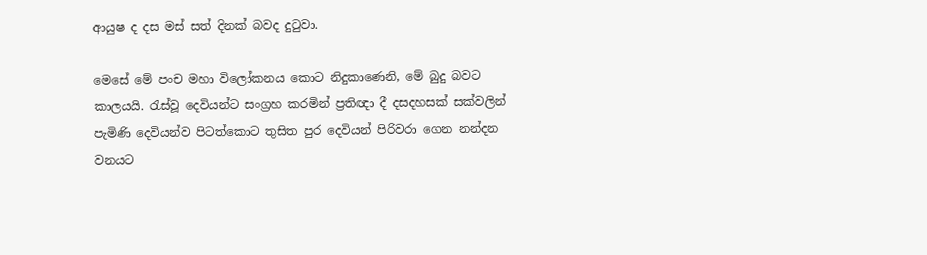ආයුෂ ද දස මස් සත් දිනක් බවද දුටුවා.

මෙසේ මේ පංච මහා විලෝකනය කොට නිදුකාණෙනි, මේ බුදු බවට කාලයයි. රැස්වූ දෙවියන්ට සංග්‍රහ කරමින් ප්‍රතිඥා දී දසදහසක් සක්වලින් පැමිණි දෙවියන්ව පිටත්කොට තුසිත පුර දෙවියන් පිරිවරා ගෙන නන්දන වනයට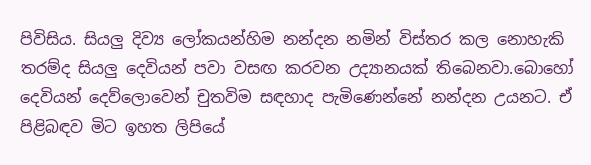පිවිසිය. සියලු දිව්‍ය ලෝකයන්හිම නන්දන නමින් විස්තර කල නොහැකි තරම්ද සියලු දෙවියන් පවා වසඟ කරවන උද්‍යානයක් තිබෙනවා.බොහෝ දෙවියන් දෙව්ලොවෙන් චුතවිම සඳහාද පැමිණෙන්නේ නන්දන උයනට. ඒ පිළිබඳව මිට ඉහත ලිපියේ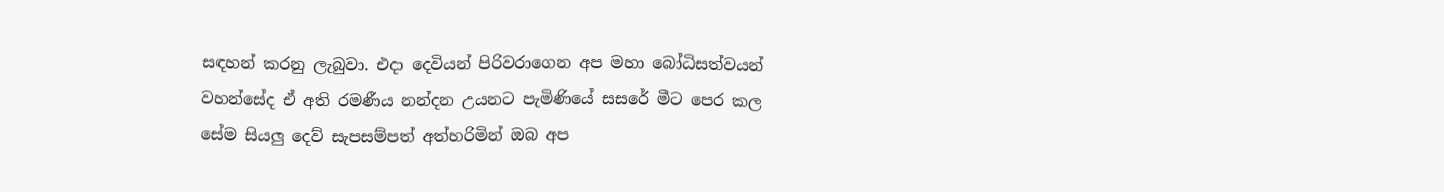සඳහන් කරනු ලැබුවා. එදා දෙවියන් පිරිවරාගෙන අප මහා බෝධිසත්වයන් වහන්සේද ඒ අති රමණීය නන්දන උයනට පැමිණියේ සසරේ මීට පෙර කල සේම සියලු දෙව් සැපසම්පත් අත්හරිමින් ඔබ අප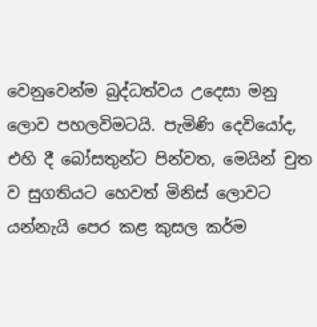වෙනුවෙන්ම බුද්ධත්වය උදෙසා මනු ලොව පහලවිමටයි. පැමිණි දෙවියෝද, එහි දී බෝසතුන්ට පින්වත, මෙයින් චුත ව සුගතියට හෙවත් මිනිස් ලොවට යන්නැයි පෙර කළ කුසල කර්ම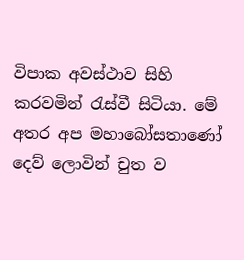විපාක අවස්ථාව සිහි කරවමින් රැස්වී සිටියා. මේ අතර අප මහාබෝසතාණෝ දෙව් ලොවින් චුත ව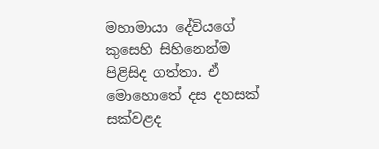මහාමායා දේවියගේ කුසෙහි සිහිනෙන්ම පිළිසිද ගත්තා. ඒ මොහොතේ දස දහසක් සක්වළද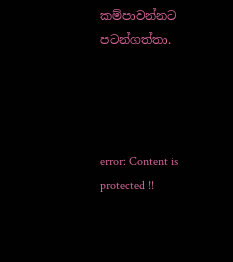කම්පාවන්නට පටන්ගත්තා.




error: Content is protected !!